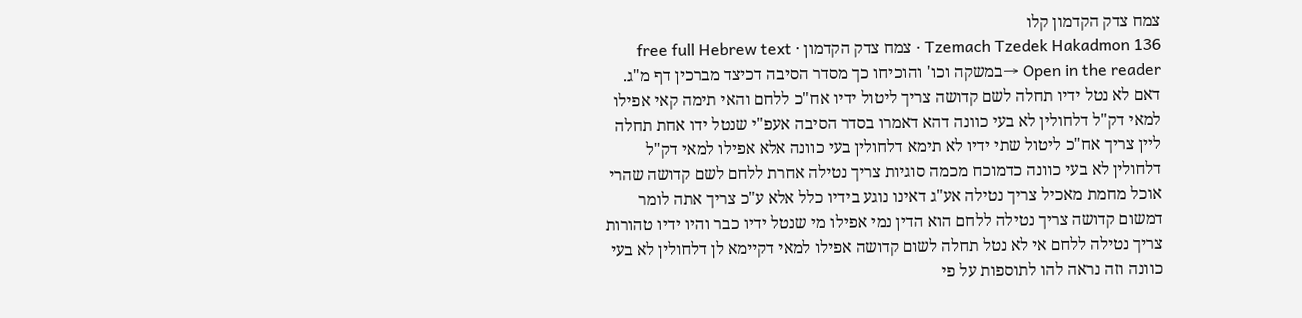צמח צדק הקדמון קלו
Tzemach Tzedek Hakadmon 136 · צמח צדק הקדמון · free full Hebrew text
Open in the reader →במשקה וכו' והוכיחו כך מסדר הסיבה דכיצד מברכין דף מ"ג. דאם לא נטל ידיו תחלה לשם קדושה צריך ליטול ידיו אח"כ ללחם והאי תימה קאי אפילו למאי דק"ל דלחולין לא בעי כוונה דהא דאמרו בסדר הסיבה אעפ"י שנטל ידו אחת תחלה ליין צריך אח"כ ליטול שתי ידיו לא תימא דלחולין בעי כוונה אלא אפילו למאי דק"ל דלחולין לא בעי כוונה כדמוכח מכמה סוגיות צריך נטילה אחרת ללחם לשם קדושה שהרי אוכל מחמת מאכיל צריך נטילה אע"ג דאינו נוגע בידיו כלל אלא ע"כ צריך אתה לומר דמשום קדושה צריך נטילה ללחם הוא הדין נמי אפילו מי שנטל ידיו כבר והיו ידיו טהורות צריך נטילה ללחם אי לא נטל תחלה לשום קדושה אפילו למאי דקיימא לן דלחולין לא בעי כוונה וזה נראה להו לתוספות על פי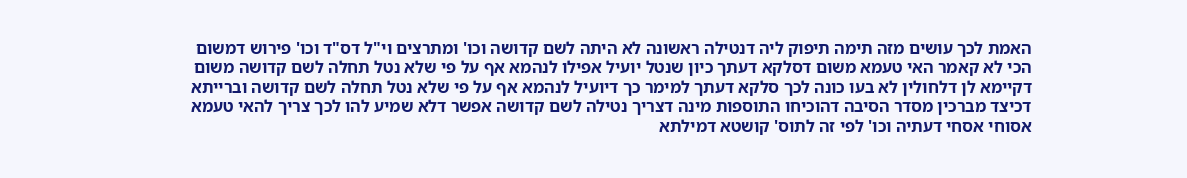האמת לכך עושים מזה תימה תיפוק ליה דנטילה ראשונה לא היתה לשם קדושה וכו' ומתרצים וי"ל דס"ד וכו' פירוש דמשום הכי לא קאמר האי טעמא משום דסלקא דעתך כיון שנטל יועיל אפילו לנהמא אף על פי שלא נטל תחלה לשם קדושה משום דקיימא לן דלחולין לא בעו כונה לכך סלקא דעתך למימר כך דיועיל לנהמא אף על פי שלא נטל תחלה לשם קדושה וברייתא דכיצד מברכין מסדר הסיבה דהוכיחו התוספות מינה דצריך נטילה לשם קדושה אפשר דלא שמיע להו לכך צריך להאי טעמא אסוחי אסחי דעתיה וכו' לפי זה לתוס' קושטא דמילתא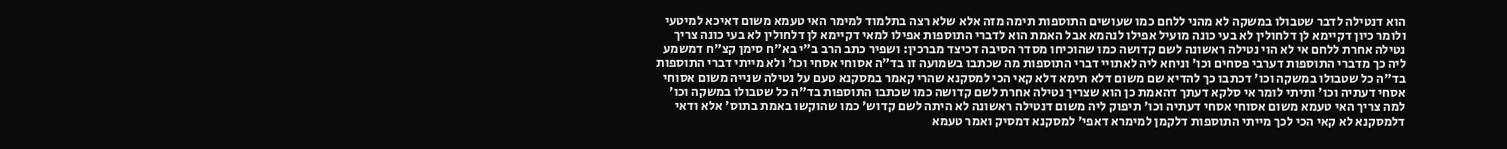הוא דנטילה לדבר שטבולו במשקה לא מהני ללחם כמו שעושים התוספות תימה מזה אלא שלא רצה בתלמוד למימר האי טעמא משום דאיכא למיטעי ולומר כיון דקיימא לן דלחולין לא בעי כונה מועיל אפילו לנהמא אבל האמת הוא לדברי התוספות אפילו למאי דקיימא לן דלחולין לא בעי כונה צריך נטילה אחרת ללחם אי לא הוי נטילה ראשונה לשם קדושה כמו שהוכיחו מסדר הסיבה דכיצד מברכין: ושפיר כתב הרב ב"י בא"ח סימן קצ"ח דמשמע ליה כך מדברי התוספות דערבי פסחים וכו' וניחא ליה לאתויי דברי התוספות מה שכתבו בשמועה זו בד"ה אסוחי אסחי וכו' ולא מייתי דברי התוספות בד"ה כל שטבולו במשקה וכו' דכתבו כך להדיא שם משום דלא תימא דלא קאי הכי למסקנא שהרי קאמר במסקנא טעם על נטילה שנייה משום אסוחי אסחי דעתיה וכו' ותיתי לומר אי סלקא דעתך דהאמת כן הוא שצריך נטילה אחרת לשם קדושה כמו שכתבו התוספות בד"ה כל שטבולו במשקה וכו' למה צריך האי טעמא משום אסוחי אסחי דעתיה וכו' תיפוק ליה משום דנטילה ראשונה לא היתה לשם קדוש' כמו שהוקשו באמת בתוס' אלא ודאי דלמסקנא לא קאי הכי לכך מייתי התוספות דלקמן למימרא דאפי' למסקנא דמסיק ואמר טעמא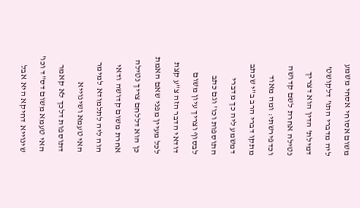משום אסוחי אסחי משמע ליה מדברי התו' דלקושט' דמילת' הדין הוא דצריך נטילה אחרת לשם קדושה וכדפירשתי: ומה מאוד מתקו דברי הרב ב"י שכתב דמשמע ליה כך מדברי התוספות וכו' וגם כתב לבסוף וצריך עיון משום דודאי הדבר הזה צ"ע קצת לכל מעיין מפני שאם האמת כן הוא דללחם צריך נטילה אחרת משום קדושה ודאי הוה ליה לתלמודא למימר האי טעמא ושינוייא דתוספות דלכך לא קאמר האי טעמא משום דס"ד וכו' שינוייא דחיקא היא אבל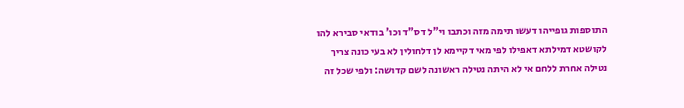התוספות גופייהו דעשו תימה מזה וכתבו וי"ל דס"ד וכו' בודאי סבירא להו לקושטא דמילתא דאפילו לפי מאי דקיימא לן דלחולין לא בעי כונה צריך נטילה אחרת ללחם אי לא היתה נטילה ראשונה לשם קדושה: ולפי שכל זה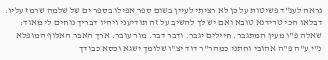נראה לענ"ד פשיטות על כן לא רציתי לעיין בשום ספר אפילו בספר ים של שלמה שרמז עליו. דבלאו הכי טרידנא טובא ואם יש לך להשיב על זה תודיעני ויהיו דבריך נוחים לי מאוד: שאלה פ"ו מעין המתגבר. חיילים יגבר. ודבר דבר. מור עובר. ארך האבר האלוף המופלא נ"י ע"ה פ"ה אהובי וחתני כמהר"ר דוד יצ"ו שלומך ישגא וכסא כבודך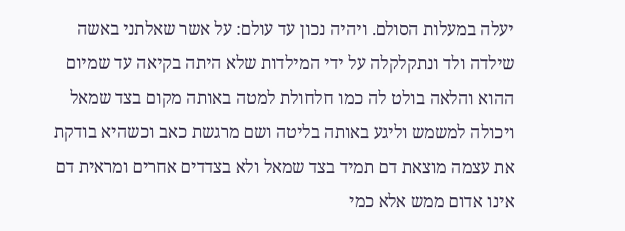יעלה במעלות הסולם. ויהיה נכון עד עולם: על אשר שאלתני באשה שילדה ולד ונתקלקלה על ידי המילדות שלא היתה בקיאה עד שמיום ההוא והלאה בולט לה כמו חלחולת למטה באותה מקום בצד שמאל ויכולה למשמש וליגע באותה בליטה ושם מרגשת כאב וכשהיא בודקת את עצמה מוצאת דם תמיד בצד שמאל ולא בצדדים אחרים ומראית דם אינו אדום ממש אלא כמי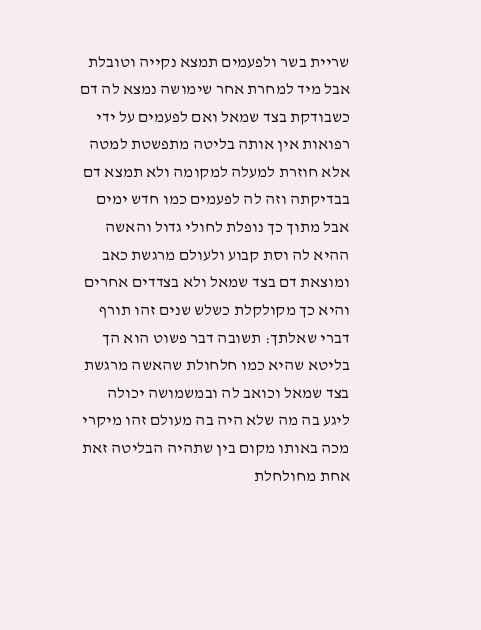שריית בשר ולפעמים תמצא נקייה וטובלת אבל מיד למחרת אחר שימושה נמצא לה דם כשבודקת בצד שמאל ואם לפעמים על ידי רפואות אין אותה בליטה מתפשטת למטה אלא חוזרת למעלה למקומה ולא תמצא דם בבדיקתה וזה לה לפעמים כמו חדש ימים אבל מתוך כך נופלת לחולי גדול והאשה ההיא לה וסת קבוע ולעולם מרגשת כאב ומוצאת דם בצד שמאל ולא בצדדים אחרים והיא כך מקולקלת כשלש שנים זהו תורף דברי שאלתך: תשובה דבר פשוט הוא הך בליטא שהיא כמו חלחולת שהאשה מרגשת בצד שמאל וכואב לה ובמשמושה יכולה ליגע בה מה שלא היה בה מעולם זהו מיקרי מכה באותו מקום בין שתהיה הבליטה זאת אחת מחולחלת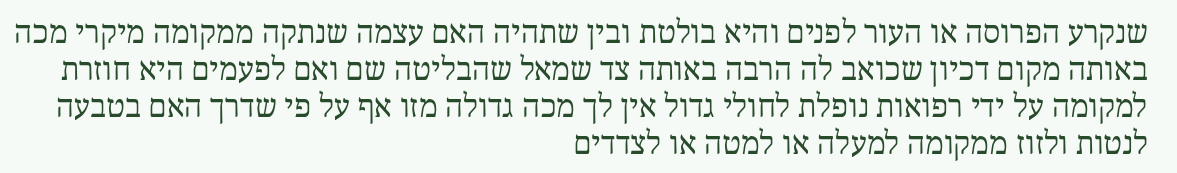שנקרע הפרוסה או העור לפנים והיא בולטת ובין שתהיה האם עצמה שנתקה ממקומה מיקרי מכה באותה מקום דכיון שכואב לה הרבה באותה צד שמאל שהבליטה שם ואם לפעמים היא חוזרת למקומה על ידי רפואות נופלת לחולי גדול אין לך מכה גדולה מזו אף על פי שדרך האם בטבעה לנטות ולזוז ממקומה למעלה או למטה או לצדדים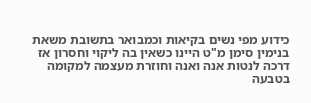כידוע מפי נשים בקיאות וכמבואר בתשובת משאת בנימין סימן מ"ט היינו כשאין בה ליקוי וחסרון אז דרכה לנטות אנה ואנה וחוזרת מעצמה למקומה בטבעה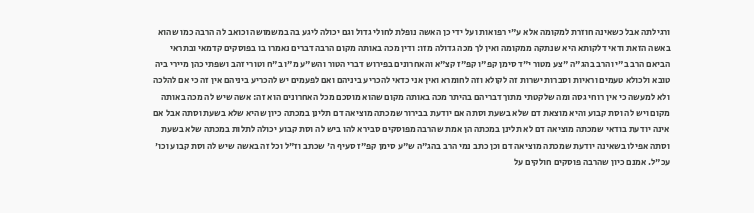ורגילתה אבל כשאינה חוזרת למקומה אלא ע"י רפואות ועל ידי כן האשה נופלת לחולי גדול וגם יכולה ליגע בה במשמושה וכואב לה הרבה כמו שהוא באשה הזאת ודאי דלקותא היא שנתקה ממקומה ואין לך מכה גדולה מזו: ודין מכה באותה מקום הרבה דברים נאמרו בו בפוסקים קדמאי ובתראי הביאם הרב ב"י והרב בהג"ה "צע מטור י"ד סימן קפ"ו קפ"ז קצ"א והאחרונים בפירוש דברי הטור והש"ע מ"ו ב"ח וטורי זהב ושפתי כהן מיירי ביה טובא ולכולא טעמים וראיות וסברות ישרות זה לקולא וזה לחומרא ואין אני כדאי להכריע ביניהם ואם לפעמים יש להכריע ביניהם אין זה כי אם להלכה ולא למעשה כי אין רוחי גסה ומה שלקטתי מתוך דבריהם בהיתר מכה באותה מקום שהוא מוסכם מכל האחרונים הוא זה: אשה שיש לה מכה באותה מקום ויש לה וסת קבוע והיא מוצאת דם שלא בשעת וסתה אם יודעת בבירור שמכתה מוציאה דם תלינן במכתה כיון שהיא שלא בשעת וסתה אבל אם אינה יודעת בודאי שמכתה מוציאה דם לא תלינן במכתה הן אמת שהרבה מפוסקים סבירא להו ביש לה וסת קבוע יכולה לתלות במכתה שלא בשעת וסתה אפילו בשאינה יודעת שמכתה מוציאה דם וכן כתב נמי הרב בהג"ה ש"ע סימן קפ"ז סעיף ה' שכתב וז"ל וכל זה באשה שיש לה וסת קבוע וכו' עכ"ל. אמנם כיון שהרבה פוסקים חולקים על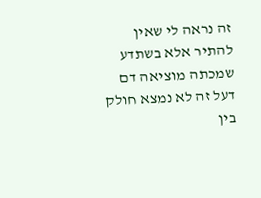זה נראה לי שאין להתיר אלא בשתדע שמכתה מוציאה דם דעל זה לא נמצא חולק בין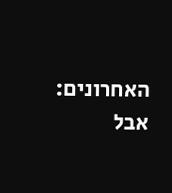האחרונים: אבל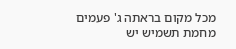מכל מקום בראתה ג' פעמים מחמת תשמיש יש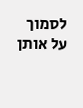לסמוך על אותן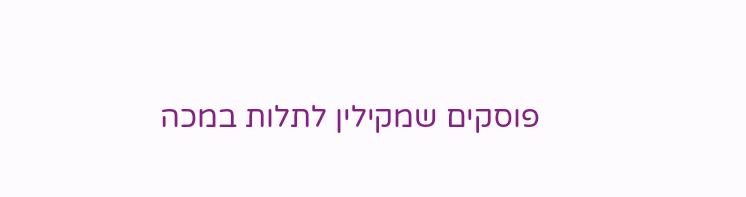פוסקים שמקילין לתלות במכה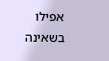אפילו בשאינה